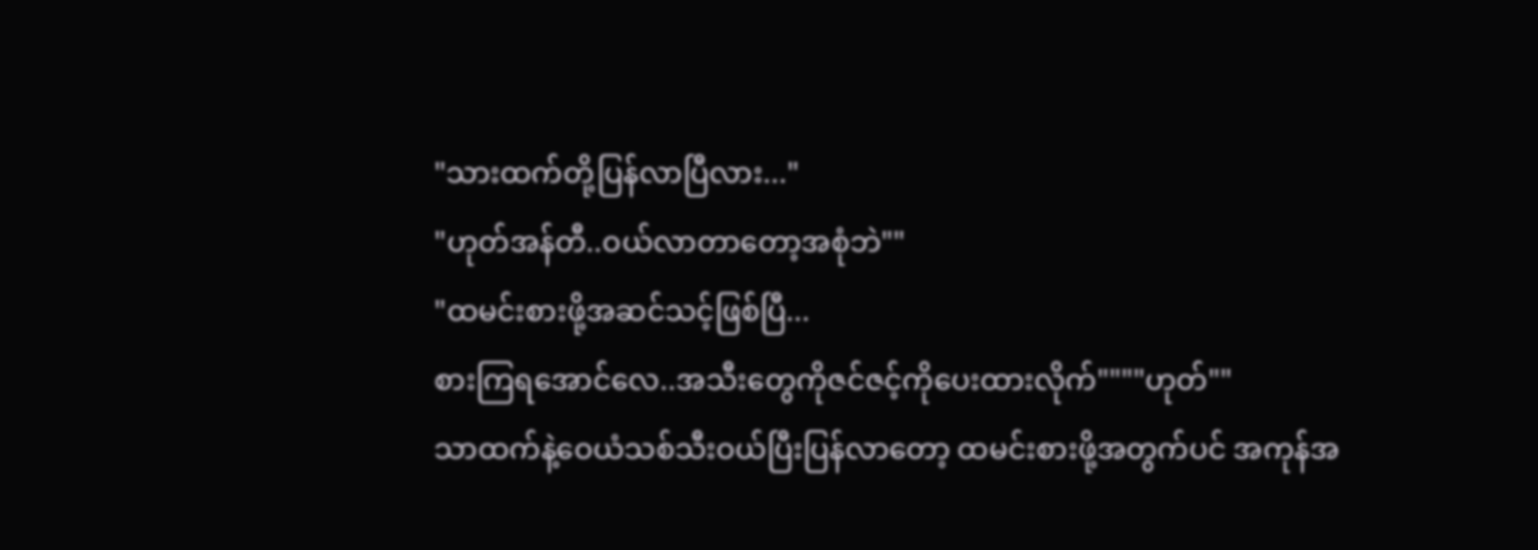"သားထက်တို့ပြန်လာပြီလား..."
"ဟုတ်အန်တီ..ဝယ်လာတာတော့အစုံဘဲ""
"ထမင်းစားဖို့အဆင်သင့်ဖြစ်ပြီ...
စားကြရအောင်လေ..အသီးတွေကိုဇင်ဇင့်ကိုပေးထားလိုက်""""ဟုတ်""
သာထက်နဲ့ဝေယံသစ်သီးဝယ်ပြီးပြန်လာတော့ ထမင်းစားဖို့အတွက်ပင် အကုန်အ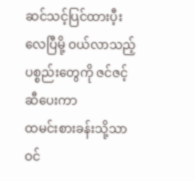ဆင်သင့်ပြင်ထားပီ့းလေပြီမို့ ဝယ်လာသည့်ပစ္စည်းတွေကို ဇင်ဇင့်ဆီပေးကာ
ထမင်းစားခန်းသို့သာ ဝင်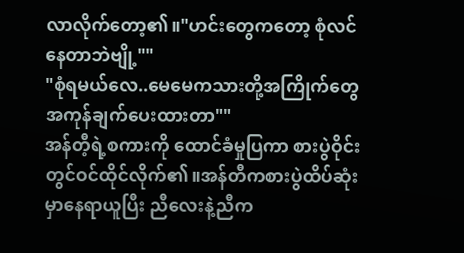လာလိုက်တော့၏။"ဟင်းတွေကတော့ စုံလင်နေတာဘဲဗျို့""
"စုံရမယ်လေ..မေမေကသားတို့အကြိုက်တွေအကုန်ချက်ပေးထားတာ""
အန်တီ့ရဲ့စကားကို ထောင်ခံမှုပြကာ စားပွဲဝိုင်းတွင်ဝင်ထိုင်လိုက်၏။အန်တီကစားပွဲထိပ်ဆုံးမှာနေရာယူပြီး ညီလေးနဲ့ညီက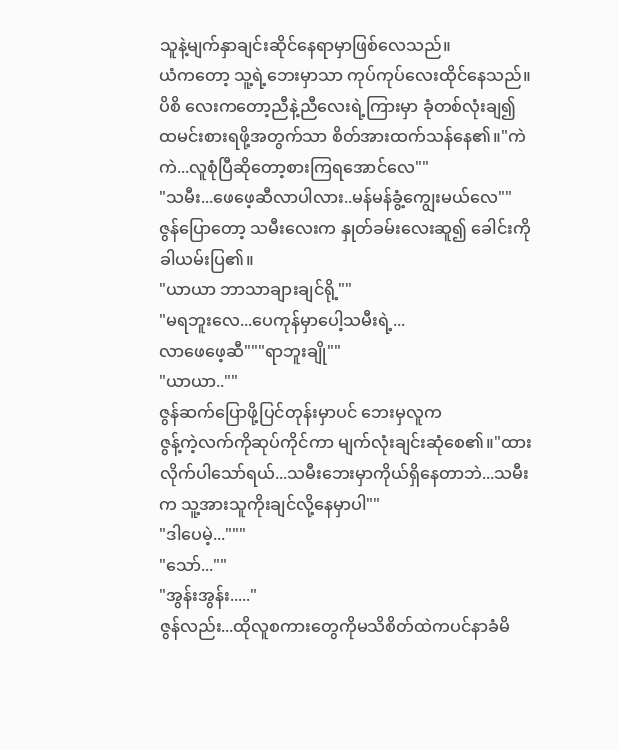သူနဲ့မျက်နှာချင်းဆိုင်နေရာမှာဖြစ်လေသည်။
ယံကတော့ သူ့ရဲ့ဘေးမှာသာ ကုပ်ကုပ်လေးထိုင်နေသည်။ပိစိ လေးကတော့ညီနဲ့ညီလေးရဲ့ကြားမှာ ခုံတစ်လုံးချ၍ ထမင်းစားရဖို့အတွက်သာ စိတ်အားထက်သန်နေ၏။"ကဲကဲ...လူစုံပြီဆိုတော့စားကြရအောင်လေ""
"သမီး...ဖေဖေ့ဆီလာပါလား..မန်မန်ခွံ့ကျွေးမယ်လေ""
ဇွန်ပြောတော့ သမီးလေးက နှုတ်ခမ်းလေးဆူ၍ ခေါင်းကိုခါယမ်းပြ၏။
"ယာယာ ဘာသာချားချင်ရို့""
"မရဘူးလေ...ပေကုန်မှာပေါ့သမီးရဲ့...
လာဖေဖေ့ဆီ"""ရာဘူးချို""
"ယာယာ..""
ဇွန်ဆက်ပြောဖို့ပြင်တုန်းမှာပင် ဘေးမှလူက
ဇွန့်ကဲ့လက်ကိုဆုပ်ကိုင်ကာ မျက်လုံးချင်းဆုံစေ၏။"ထားလိုက်ပါသော်ရယ်...သမီးဘေးမှာကိုယ်ရှိနေတာဘဲ...သမီးက သူ့အားသူကိုးချင်လို့နေမှာပါ""
"ဒါပေမဲ့..."""
"သော်...""
"အွန်းအွန်း....."
ဇွန်လည်း...ထိုလူစကားတွေကိုမသိစိတ်ထဲကပင်နာခံမိ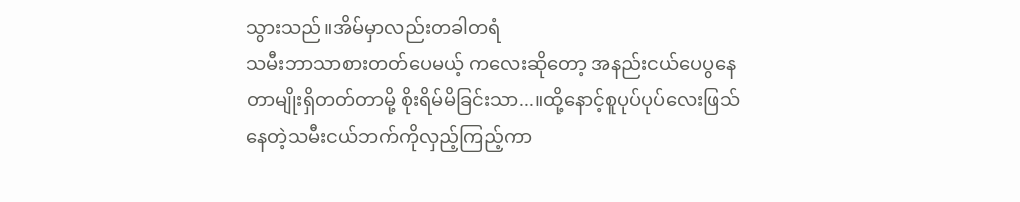သွားသည်။အိမ်မှာလည်းတခါတရံ
သမီးဘာသာစားတတ်ပေမယ့် ကလေးဆိုတော့ အနည်းငယ်ပေပွနေတာမျိုးရှိတတ်တာမို့ စိုးရိမ်မိခြင်းသာ...။ထို့နောင့်စူပုပ်ပုပ်လေးဖြသ်နေတဲ့သမီးငယ်ဘက်ကိုလှည့်ကြည့်ကာ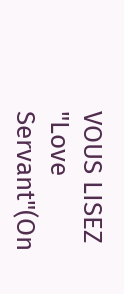VOUS LISEZ
"Love Servant"(On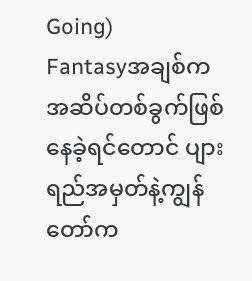Going)
Fantasyအချစ်က အဆိပ်တစ်ခွက်ဖြစ်နေခဲ့ရင်တောင် ပျားရည်အမှတ်နဲ့ကျွန်တော်က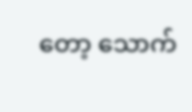တော့ သောက်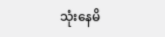သုံးနေမိ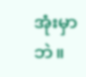အုံးမှာဘဲ။